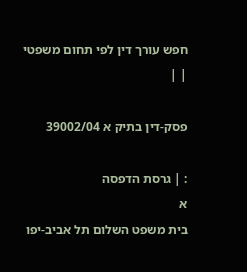חפש עורך דין לפי תחום משפטי
| |

פסק-דין בתיק א 39002/04

: | גרסת הדפסה
א
בית משפט השלום תל אביב-יפו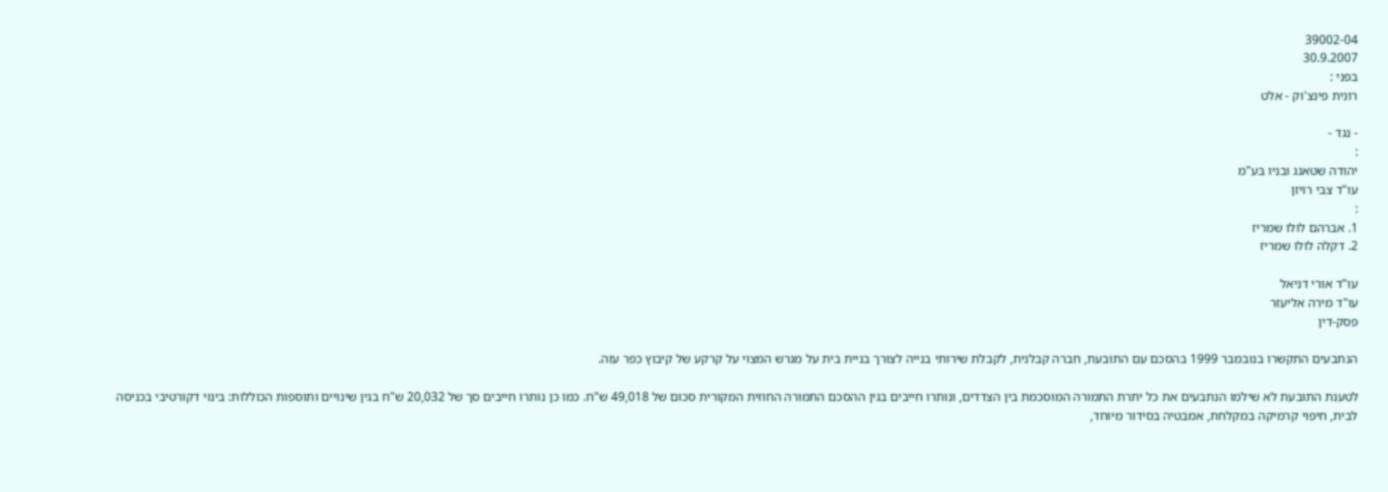39002-04
30.9.2007
בפני :
רונית פינצ'וק - אלט

- נגד -
:
יהודה שטאנג ובניו בע"מ
עו"ד צבי רויזן
:
1. אברהם לולו שמריז
2. דקלה לולו שמריז

עו"ד אורי דניאל
עו"ד מירה אליעזר
פסק-דין

הנתבעים התקשרו בנובמבר 1999 בהסכם עם התובעת, חברה קבלנית, לקבלת שירותי בנייה לצורך בניית בית על מגרש המצוי על קרקע של קיבוץ כפר עזה.

לטענת התובעת לא שילמו הנתבעים את כל יתרת התמורה המוסכמת בין הצדדים, ונותרו חייבים בגין ההסכם התמורה החוזית המקורית סכום של 49,018 ש"ח. כמו כן נותרו חייבים סך של 20,032 ש"ח בגין שינויים ותוספות הכוללות: בינוי דקורטיבי בכניסה לבית, חיפוי קרמיקה במקלחת, אמבטיה בסידור מיוחד,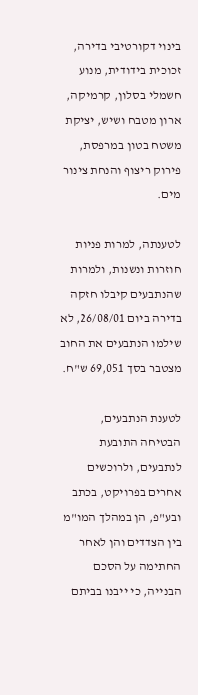בינוי דקורטיבי בדירה, זכוכית בידודית, מנוע חשמלי בסלון, קרמיקה, ארון מטבח ושיש, יציקת משטח בטון במרפסת, פירוק ריצוף והנחת צינור מים.

לטענתה, למרות פניות חוזרות ונשנות, ולמרות שהנתבעים קיבלו חזקה בדירה ביום 26/08/01, לא שילמו הנתבעים את החוב מצטבר בסך 69,051 ש"ח.

לטענת הנתבעים, הבטיחה התובעת לנתבעים, ולרוכשים אחרים בפרויקט, בכתב ובע"פ, הן במהלך המו"מ בין הצדדים והן לאחר החתימה על הסכם הבנייה, כי ייבנו בביתם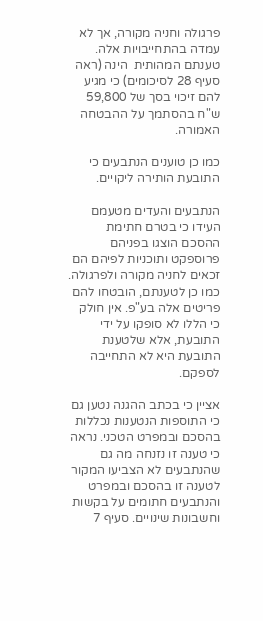פרגולה וחניה מקורה, אך לא עמדה בהתחייבויות אלה. טענתם המהותית  הינה (ראה סעיף 28 לסיכומים) כי מגיע להם זיכוי בסך של 59,800 ש"ח בהסתמך על ההבטחה האמורה.

כמו כן טוענים הנתבעים כי התובעת הותירה ליקויים.

הנתבעים והעדים מטעמם העידו כי בטרם חתימת ההסכם הוצגו בפניהם פרוספקט ותוכניות לפיהם הם זכאים לחניה מקורה ולפרגולה. כמו כן לטענתם, הובטחו להם פריטים אלה בע"פ. אין חולק כי הללו לא סופקו על ידי התובעת, אלא שלטענת התובעת היא לא התחייבה לספקם.

אציין כי בכתב ההגנה נטען גם כי התוספות הנטענות נכללות בהסכם ובמפרט הטכני. נראה כי טענה זו נזנחה מה גם שהנתבעים לא הצביעו המקור לטענה זו בהסכם ובמפרט והנתבעים חתומים על בקשות וחשבונות שינויים. סעיף 7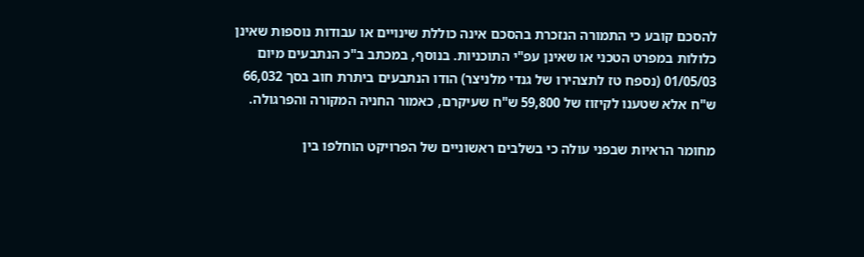להסכם קובע כי התמורה הנזכרת בהסכם אינה כוללת שינויים או עבודות נוספות שאינן כלולות במפרט הטכני או שאינן עפ"י התוכניות. בנוסף, במכתב ב"כ הנתבעים מיום 01/05/03 (נספח טז לתצהירו של גנדי מלניצר) הודו הנתבעים ביתרת חוב בסך 66,032 ש"ח אלא שטענו לקיזוז של 59,800 ש"ח שעיקרם, כאמור החניה המקורה והפרגולה.

מחומר הראיות שבפני עולה כי בשלבים ראשוניים של הפרויקט הוחלפו בין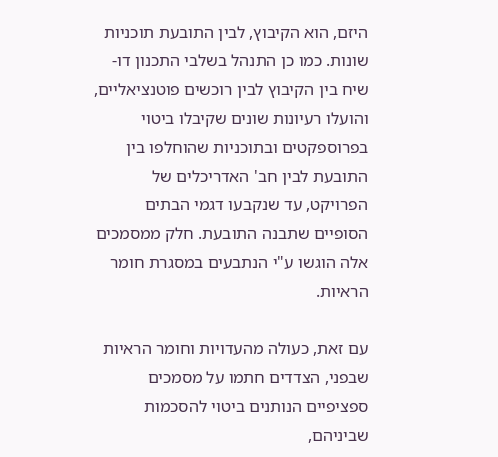היזם, הוא הקיבוץ, לבין התובעת תוכניות שונות. כמו כן התנהל בשלבי התכנון דו-שיח בין הקיבוץ לבין רוכשים פוטנציאליים, והועלו רעיונות שונים שקיבלו ביטוי בפרוספקטים ובתוכניות שהוחלפו בין התובעת לבין חב' האדריכלים של הפרויקט, עד שנקבעו דגמי הבתים הסופיים שתבנה התובעת. חלק ממסמכים אלה הוגשו ע"י הנתבעים במסגרת חומר הראיות.

עם זאת, כעולה מהעדויות וחומר הראיות שבפני, הצדדים חתמו על מסמכים ספציפיים הנותנים ביטוי להסכמות שביניהם,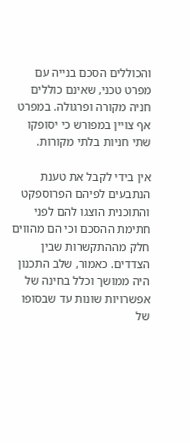והכוללים הסכם בנייה עם מפרט טכני, שאינם כוללים חניה מקורה ופרגולה. במפרט אף צויין במפורש כי יסופקו  שתי חניות בלתי מקורות.

אין בידי לקבל את טענת הנתבעים לפיהם הפרוספקט והתוכנית הוצגו להם לפני חתימת ההסכם וכי הם מהווים חלק מההתקשרות שבין הצדדים. כאמור, שלב התכנון היה ממושך וכלל בחינה של אפשרויות שונות עד שבסופו של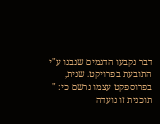דבר נקבעו הדגמים שנבנו ע"י התובעת בפרויקט. שנית, בפרוספקט עצמו נרשם כי: " תוכנית זו נועדה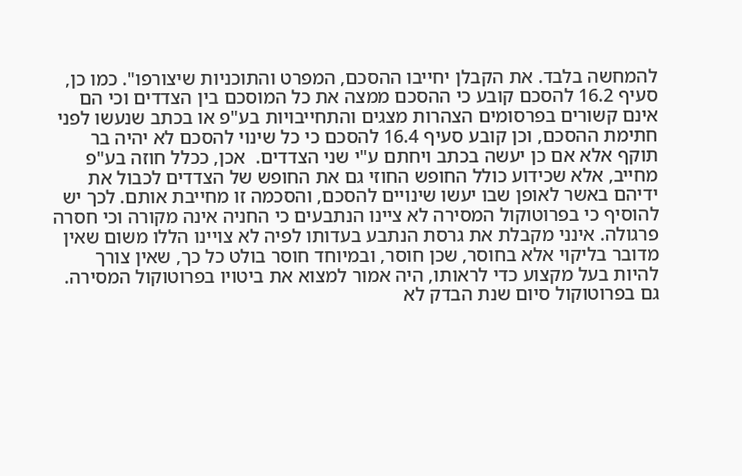להמחשה בלבד. את הקבלן יחייבו ההסכם, המפרט והתוכניות שיצורפו". כמו כן, סעיף 16.2 להסכם קובע כי ההסכם ממצה את כל המוסכם בין הצדדים וכי הם אינם קשורים בפרסומים הצהרות מצגים והתחייבויות בע"פ או בכתב שנעשו לפני חתימת ההסכם, וכן קובע סעיף 16.4 להסכם כי כל שינוי להסכם לא יהיה בר תוקף אלא אם כן יעשה בכתב ויחתם ע"י שני הצדדים.  אכן, ככלל חוזה בע"פ מחייב, אלא שכידוע כולל החופש החוזי גם את החופש של הצדדים לכבול את ידיהם באשר לאופן שבו יעשו שינויים להסכם, והסכמה זו מחייבת אותם. לכך יש להוסיף כי בפרוטוקול המסירה לא ציינו הנתבעים כי החניה אינה מקורה וכי חסרה פרגולה. אינני מקבלת את גרסת הנתבע בעדותו לפיה לא צויינו הללו משום שאין מדובר בליקוי אלא בחוסר, שכן חוסר, ובמיוחד חוסר בולט כל כך, שאין צורך להיות בעל מקצוע כדי לראותו, היה אמור למצוא את ביטויו בפרוטוקול המסירה. גם בפרוטוקול סיום שנת הבדק לא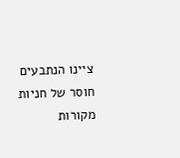ציינו הנתבעים חוסר של חניות מקורות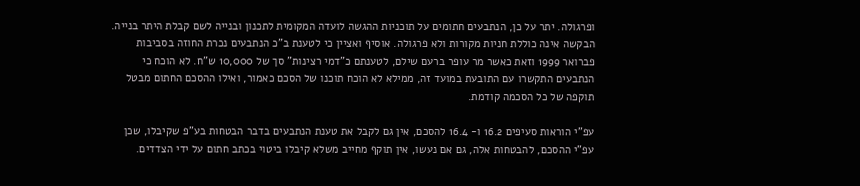ופרגולה. יתר על כן, הנתבעים חתומים על תוכניות ההגשה לועדה המקומית לתכנון ובנייה לשם קבלת היתר בנייה. הבקשה אינה כוללת חניות מקורות ולא פרגולה. אוסיף ואציין כי לטענת ב"כ הנתבעים נכרת החוזה בסביבות פברואר 1999 וזאת כאשר מר עופר ברעם שילם, לטענתם כ"דמי רצינות" סך של 10,000 ש"ח. לא הוכח כי הנתבעים התקשרו עם התובעת במועד זה, ממילא לא הוכח תוכנו של הסכם כאמור, ואילו ההסכם החתום מבטל תוקפה של כל הסכמה קודמת.

עפ"י הוראות סעיפים 16.2 ו- 16.4 להסכם, אין גם לקבל את טענת הנתבעים בדבר הבטחות בע"פ שקיבלו, שכן עפ"י ההסכם, להבטחות אלה, גם אם נעשו, אין תוקף מחייב משלא קיבלו ביטוי בכתב חתום על ידי הצדדים.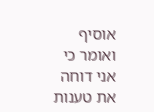אוסיף ואומר כי אני דוחה את טענות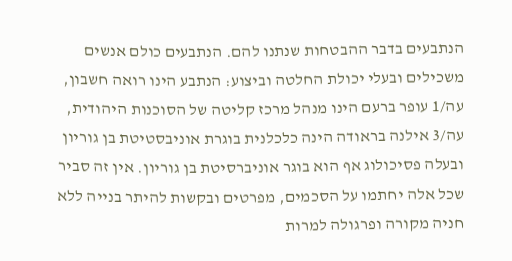הנתבעים בדבר ההבטחות שנתנו להם. הנתבעים כולם אנשים משכילים ובעלי יכולת החלטה וביצוע: הנתבע הינו רואה חשבון, עה/1 עופר ברעם הינו מנהל מרכז קליטה של הסוכנות היהודית, עה/3 אילנה בראודה הינה כלכלנית בוגרת אוניבסטיטת בן גוריון ובעלה פסיכולוג אף הוא בוגר אוניברסיטת בן גוריון. אין זה סביר שכל אלה יחתמו על הסכמים, מפרטים ובקשות להיתר בנייה ללא חניה מקורה ופרגולה למרות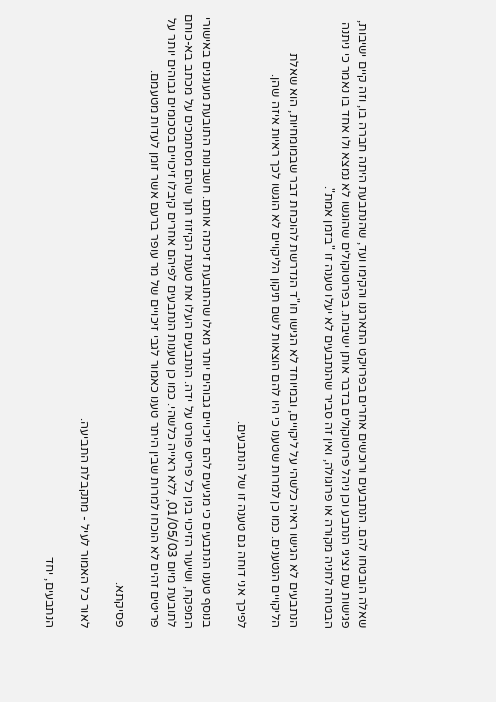שאלה הובטחו להם. הנתבעים ורוכשים אחרים בפרויקט התארגנו והקימו ועד, שהנתבעת היתה חברה בו, וזה קיים ישיבות, פגישות עם נציגי הנתבע וכן ניהל פרוטוקולים בדבר אותן ישיבות. בפרוטוקולים שהוגשו לא נמצא ולו אחד בו נאמר כי ניתנה הבטחה לחניה מקורה או פרוגולה, ואין זה סביר שהנתבעים לא יעלו טענה זו "בזמן אמת".

הנתבעים לא הגישו ראיה כלשהי על ליקויים, ובמיוחד לא הגישו חו"ד הנדרשת להוכחת דבר שבמומחיות, הוא שאלת הליקויים הנטענים. כמו כן למרות שטענו כי היו להם הוצאות לשם תיקון הליקויים לא הוגשו לכך ראיות איזה שהן.

לפיכך אני דוחה גם טענה זו של הנתבעים.

בנוסף טענו הנתבעים כי מגיעים להם זיכויים גבוהים יותר מאלו שהתובעת זיכתה אותם. חשבונות התובעת מעוגנים באישורי המפקח, ושיעור הזיכוי בגין כל פריט פורט על ידה. הנתבעים העלו את טענת הקיזוז תוך שהם מסתמכים על מכתב בא-כוחם לתובעת מיום 01/05/03, ללא ראייה כלשהי. כמו כן טענות הנתבעים לפיהם אחרים קיבלו זיכויים בסכומים גבוהים יותר על פריטים זהים לא הוכחו למרות שבין היתר טענו כאמור לגבי זיכויים של מר עופר ברעם אשר זומן לעדות מטעמם.

פסיקתא.

לאור כל האמור לעיל - מתקבלת התביעה.

הנתבעים, יחד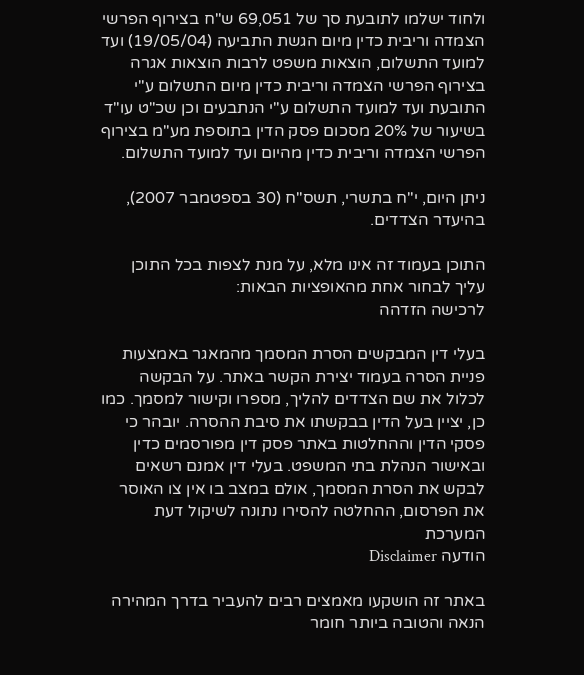ולחוד ישלמו לתובעת סך של 69,051 ש"ח בצירוף הפרשי הצמדה וריבית כדין מיום הגשת התביעה (19/05/04) ועד למועד התשלום, הוצאות משפט לרבות הוצאות אגרה בצירוף הפרשי הצמדה וריבית כדין מיום התשלום ע"י התובעת ועד למועד התשלום ע"י הנתבעים וכן שכ"ט עו"ד בשיעור של 20% מסכום פסק הדין בתוספת מע"מ בצירוף הפרשי הצמדה וריבית כדין מהיום ועד למועד התשלום.

ניתן היום, י"ח בתשרי, תשס"ח (30 בספטמבר 2007), בהיעדר הצדדים.

התוכן בעמוד זה אינו מלא, על מנת לצפות בכל התוכן עליך לבחור אחת מהאופציות הבאות:
לרכישה הזדהה

בעלי דין המבקשים הסרת המסמך מהמאגר באמצעות פניית הסרה בעמוד יצירת הקשר באתר. על הבקשה לכלול את שם הצדדים להליך, מספרו וקישור למסמך. כמו כן, יציין בעל הדין בבקשתו את סיבת ההסרה. יובהר כי פסקי הדין וההחלטות באתר פסק דין מפורסמים כדין ובאישור הנהלת בתי המשפט. בעלי דין אמנם רשאים לבקש את הסרת המסמך, אולם במצב בו אין צו האוסר את הפרסום, ההחלטה להסירו נתונה לשיקול דעת המערכת
הודעה Disclaimer

באתר זה הושקעו מאמצים רבים להעביר בדרך המהירה הנאה והטובה ביותר חומר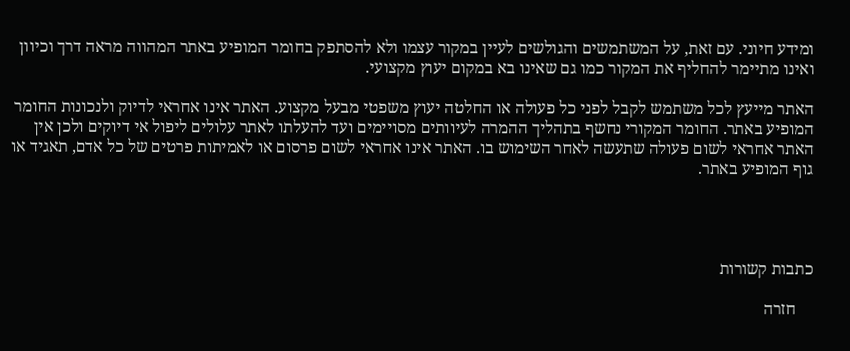ומידע חיוני. עם זאת, על המשתמשים והגולשים לעיין במקור עצמו ולא להסתפק בחומר המופיע באתר המהווה מראה דרך וכיוון ואינו מתיימר להחליף את המקור כמו גם שאינו בא במקום יעוץ מקצועי.

האתר מייעץ לכל משתמש לקבל לפני כל פעולה או החלטה יעוץ משפטי מבעל מקצוע. האתר אינו אחראי לדיוק ולנכונות החומר המופיע באתר. החומר המקורי נחשף בתהליך ההמרה לעיוותים מסויימים ועד להעלתו לאתר עלולים ליפול אי דיוקים ולכן אין האתר אחראי לשום פעולה שתעשה לאחר השימוש בו. האתר אינו אחראי לשום פרסום או לאמיתות פרטים של כל אדם, תאגיד או גוף המופיע באתר.




כתבות קשורות

    חזרה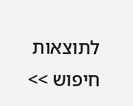לתוצאות חיפוש >>